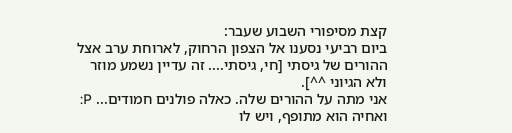קצת מסיפורי השבוע שעבר:
ביום רביעי נסענו אל הצפון הרחוק, לארוחת ערב אצל ההורים של גיסתי [חי, גיסתי.... זה עדיין נשמע מוזר ולא הגיוני ^^].
אני מתה על ההורים שלה. כאלה פולנים חמודים... P:
ואחיה הוא מתופף, ויש לו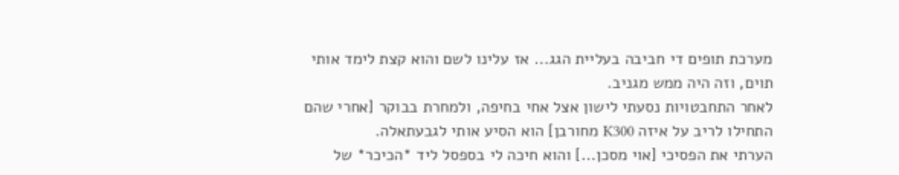מערכת תופים די חביבה בעליית הגג... אז עלינו לשם והוא קצת לימד אותי תוים, וזה היה ממש מגניב.
לאחר התחבטויות נסעתי לישון אצל אחי בחיפה, ולמחרת בבוקר [אחרי שהם התחילו לריב על איזה K300 מחורבן] הוא הסיע אותי לגבעתאלה.
הערתי את הפסיכי [אוי מסכן...] והוא חיכה לי בספסל ליד *הכיכר* של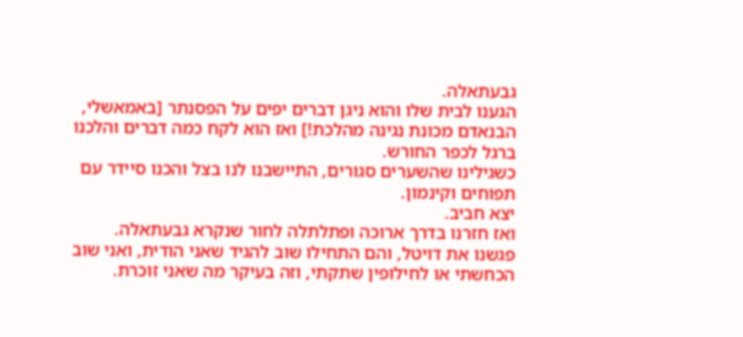גבעתאלה.
הגענו לבית שלו והוא ניגן דברים יפים על הפסנתר [באמאשלי, הבנאדם מכונת נגינה מהלכת!] ואז הוא לקח כמה דברים והלכנו ברגל לכפר החורש.
כשגילינו שהשערים סגורים, התיישבנו לנו בצל והכנו סיידר עם תפוחים וקינמון.
יצא חביב.
ואז חזרנו בדרך ארוכה ופתלתלה לחור שנקרא גבעתאלה.
פגשנו את דויטל, והם התחילו שוב להגיד שאני הודית, ואני שוב הכחשתי או לחילופין שתקתי, וזה בעיקר מה שאני זוכרת.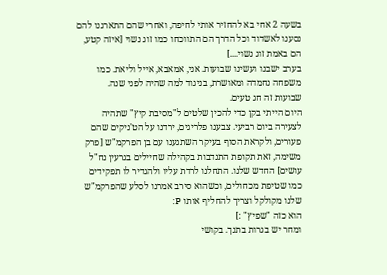בשעה 2 אחי בא להחזיר אותי לחיפה, ואחרי שהם התארגנו להם נסענו לאשדוד וכל הדרך הם התווכחו כמו זוג נשוי [איזה קטע, הם באמת זוג נשוי....]
בערב ישבנו ועשינו שבועות. אני, אמאבא, אייל וליאת. כמו משפחה נחמדה ומאושרת, בניגוד למה שהיה לפני שנה.
שבועות זה חג טעים.
היום הייתי בקן כדי להכין שלטים ל"מסיבת קיץ" שתהיה לצעירה ביום רביעי. צבענו פלריגים, ירדנו על הט'ניקים שהם פעורים, ולקראת הסוף בעיקר השתגענו עם בן הפרקמ"ש [פרק משימה, זאת תקופת התנדבות בקהילה שחיילים בגרעין נח"ל עושים] החדש שלנו. התחלנו לרדת עליו ולהגדיר לו תפקידים כמו שטיפת מכחולים, וכשהוא סירב אמרנו לסלע שהפרקמ"ש שלנו מקולקל וצריך להחליף אותו P:
הוא כזה "שפיץ" :]
ומחר יש בגרות בתנך. בקושי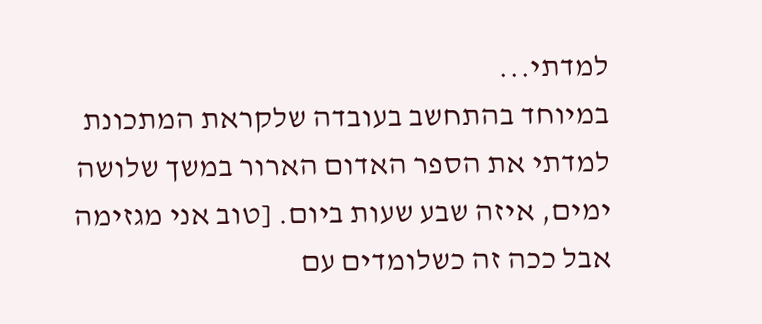למדתי...
במיוחד בהתחשב בעובדה שלקראת המתכונת למדתי את הספר האדום הארור במשך שלושה ימים, איזה שבע שעות ביום. [טוב אני מגזימה אבל ככה זה כשלומדים עם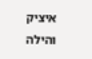איציק והילה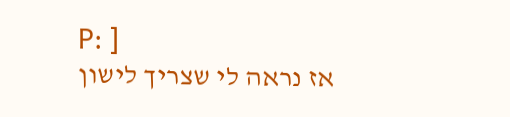P: ]
אז נראה לי שצריך לישון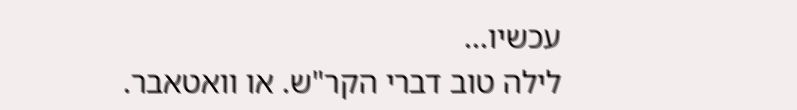עכשיו...
לילה טוב דברי הקר"ש. או וואטאבר.